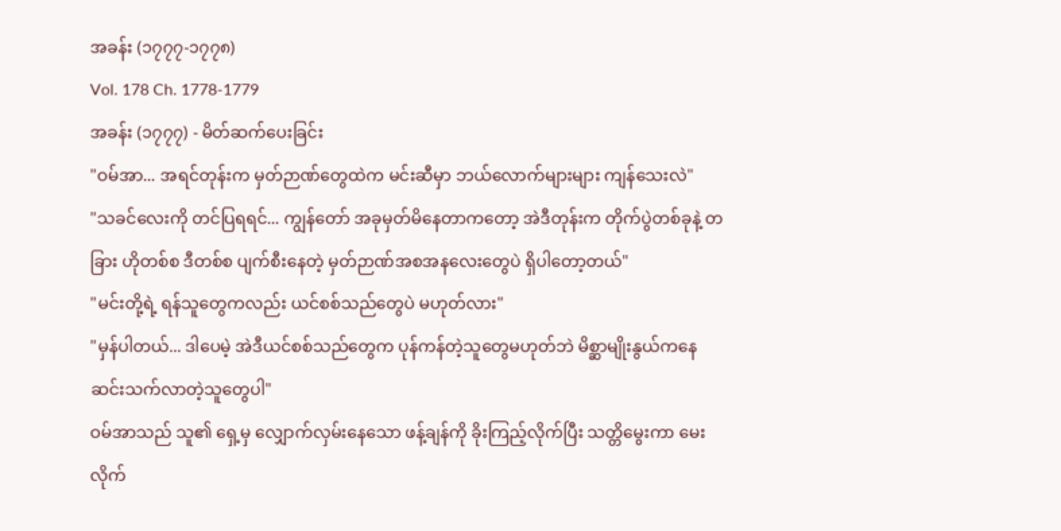အခန်း (၁၇၇၇-၁၇၇၈)
Vol. 178 Ch. 1778-1779
အခန်း (၁၇၇၇) - မိတ်ဆက်ပေးခြင်း
"ဝမ်အာ... အရင်တုန်းက မှတ်ဉာဏ်တွေထဲက မင်းဆီမှာ ဘယ်လောက်များများ ကျန်သေးလဲ"
"သခင်လေးကို တင်ပြရရင်... ကျွန်တော် အခုမှတ်မိနေတာကတော့ အဲဒီတုန်းက တိုက်ပွဲတစ်ခုနဲ့ တခြား ဟိုတစ်စ ဒီတစ်စ ပျက်စီးနေတဲ့ မှတ်ဉာဏ်အစအနလေးတွေပဲ ရှိပါတော့တယ်"
"မင်းတို့ရဲ့ ရန်သူတွေကလည်း ယင်စစ်သည်တွေပဲ မဟုတ်လား"
"မှန်ပါတယ်... ဒါပေမဲ့ အဲဒီယင်စစ်သည်တွေက ပုန်ကန်တဲ့သူတွေမဟုတ်ဘဲ မိစ္ဆာမျိုးနွယ်ကနေ ဆင်းသက်လာတဲ့သူတွေပါ"
ဝမ်အာသည် သူ၏ ရှေ့မှ လျှောက်လှမ်းနေသော ဖန့်ချန်ကို ခိုးကြည့်လိုက်ပြီး သတ္တိမွေးကာ မေးလိုက်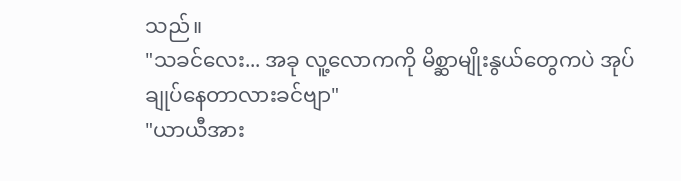သည်။
"သခင်လေး... အခု လူ့လောကကို မိစ္ဆာမျိုးနွယ်တွေကပဲ အုပ်ချုပ်နေတာလားခင်ဗျာ"
"ယာယီအား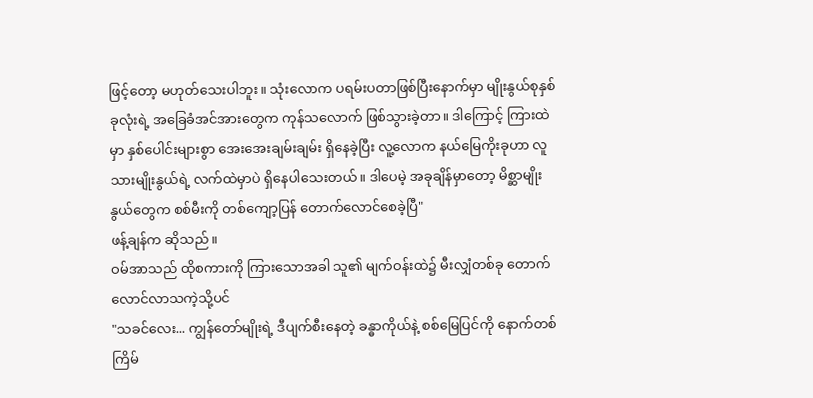ဖြင့်တော့ မဟုတ်သေးပါဘူး။ သုံးလောက ပရမ်းပတာဖြစ်ပြီးနောက်မှာ မျိုးနွယ်စုနှစ်ခုလုံးရဲ့ အခြေခံအင်အားတွေက ကုန်သလောက် ဖြစ်သွားခဲ့တာ။ ဒါကြောင့် ကြားထဲမှာ နှစ်ပေါင်းများစွာ အေးအေးချမ်းချမ်း ရှိနေခဲ့ပြီး လူ့လောက နယ်မြေကိုးခုဟာ လူသားမျိုးနွယ်ရဲ့ လက်ထဲမှာပဲ ရှိနေပါသေးတယ်။ ဒါပေမဲ့ အခုချိန်မှာတော့ မိစ္ဆာမျိုးနွယ်တွေက စစ်မီးကို တစ်ကျော့ပြန် တောက်လောင်စေခဲ့ပြီ"
ဖန့်ချန်က ဆိုသည်။
ဝမ်အာသည် ထိုစကားကို ကြားသောအခါ သူ၏ မျက်ဝန်းထဲ၌ မီးလျှံတစ်ခု တောက်လောင်လာသကဲ့သို့ပင်
"သခင်လေး... ကျွန်တော်မျိုးရဲ့ ဒီပျက်စီးနေတဲ့ ခန္ဓာကိုယ်နဲ့ စစ်မြေပြင်ကို နောက်တစ်ကြိမ်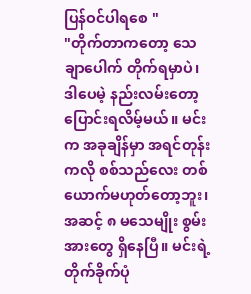ပြန်ဝင်ပါရစေ "
"တိုက်တာကတော့ သေချာပေါက် တိုက်ရမှာပဲ၊ ဒါပေမဲ့ နည်းလမ်းတော့ ပြောင်းရလိမ့်မယ်။ မင်းက အခုချိန်မှာ အရင်တုန်းကလို စစ်သည်လေး တစ်ယောက်မဟုတ်တော့ဘူး၊ အဆင့် ၈ မသေမျိုး စွမ်းအားတွေ ရှိနေပြီ။ မင်းရဲ့ တိုက်ခိုက်ပုံ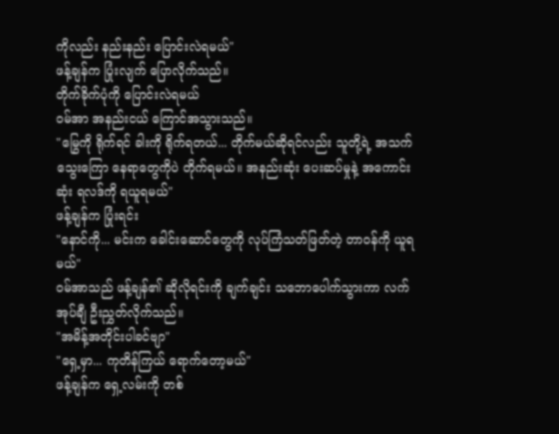ကိုလည်း နည်းနည်း ပြောင်းလဲရမယ်"
ဖန့်ချန်က ပြုံးလျက် ပြောလိုက်သည်။
တိုက်ခိုက်ပုံကို ပြောင်းလဲရမယ်
ဝမ်အာ အနည်းငယ် ကြောင်အသွားသည်။
"မြွေကို ရိုက်ရင် ခါးကို ရိုက်ရတယ်... တိုက်မယ်ဆိုရင်လည်း သူတို့ရဲ့ အသက်သွေးကြော နေရာတွေကိုပဲ တိုက်ရမယ်။ အနည်းဆုံး ပေးဆပ်မှုနဲ့ အကောင်းဆုံး ရလဒ်ကို ရယူရမယ်"
ဖန့်ချန်က ပြုံးရင်း
"နောင်ကို... မင်းက ခေါင်းဆောင်တွေကို လုပ်ကြံသတ်ဖြတ်တဲ့ တာဝန်ကို ယူရမယ်"
ဝမ်အာသည် ဖန့်ချန်၏ ဆိုလိုရင်းကို ချက်ချင်း သဘောပေါက်သွားကာ လက်အုပ်ချီ ဦးညွှတ်လိုက်သည်။
"အမိန့်အတိုင်းပါခင်ဗျာ"
"ရှေ့မှာ... ကုတိန်ကြယ် ရောက်တော့မယ်"
ဖန့်ချန်က ရှေ့လမ်းကို တစ်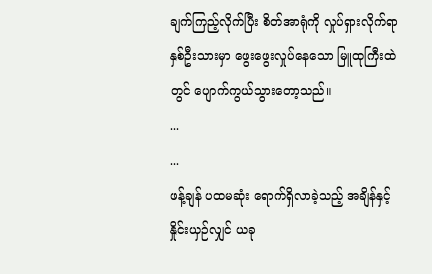ချက်ကြည့်လိုက်ပြီး စိတ်အာရုံကို လှုပ်ရှားလိုက်ရာ နှစ်ဦးသားမှာ ဖွေးဖွေးလှုပ်နေသော မြူထုကြီးထဲတွင် ပျောက်ကွယ်သွားတော့သည်။
...
...
ဖန့်ချန် ပထမဆုံး ရောက်ရှိလာခဲ့သည့် အချိန်နှင့် နှိုင်းယှဉ်လျှင် ယခု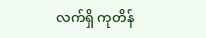လက်ရှိ ကုတိန်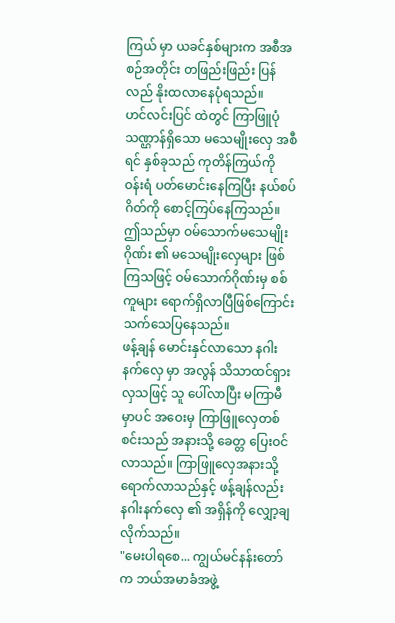ကြယ် မှာ ယခင်နှစ်များက အစီအစဉ်အတိုင်း တဖြည်းဖြည်း ပြန်လည် နိုးထလာနေပုံရသည်။
ဟင်လင်းပြင် ထဲတွင် ကြာဖြူပုံသဏ္ဌာန်ရှိသော မသေမျိုးလှေ အစီရင် နှစ်ခုသည် ကုတိန်ကြယ်ကို ဝန်းရံ ပတ်မောင်းနေကြပြီး နယ်စပ်ဂိတ်ကို စောင့်ကြပ်နေကြသည်။
ဤသည်မှာ ဝမ်သောက်မသေမျိုးဂိုဏ်း ၏ မသေမျိုးလှေများ ဖြစ်ကြသဖြင့် ဝမ်သောက်ဂိုဏ်းမှ စစ်ကူများ ရောက်ရှိလာပြီဖြစ်ကြောင်း သက်သေပြနေသည်။
ဖန့်ချန် မောင်းနှင်လာသော နဂါးနက်လှေ မှာ အလွန် သိသာထင်ရှားလှသဖြင့် သူ ပေါ်လာပြီး မကြာမီမှာပင် အဝေးမှ ကြာဖြူလှေတစ်စင်းသည် အနားသို့ ခေတ္တ ပြေးဝင်လာသည်။ ကြာဖြူလှေအနားသို့ ရောက်လာသည်နှင့် ဖန့်ချန်လည်း နဂါးနက်လှေ ၏ အရှိန်ကို လျှော့ချလိုက်သည်။
"မေးပါရစေ... ကျွယ်မင်နန်းတော် က ဘယ်အမာခံအဖွဲ့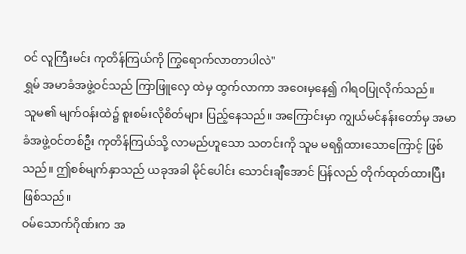ဝင် လူကြီးမင်း ကုတိန်ကြယ်ကို ကြွရောက်လာတာပါလဲ"
ရွှမ် အမာခံအဖွဲ့ဝင်သည် ကြာဖြူလှေ ထဲမှ ထွက်လာကာ အဝေးမှနေ၍ ဂါရဝပြုလိုက်သည်။
သူမ၏ မျက်ဝန်းထဲ၌ စူးစမ်းလိုစိတ်များ ပြည့်နေသည်။ အကြောင်းမှာ ကျွယ်မင်နန်းတော်မှ အမာခံအဖွဲ့ဝင်တစ်ဦး ကုတိန်ကြယ်သို့ လာမည်ဟူသော သတင်းကို သူမ မရရှိထားသောကြောင့် ဖြစ်သည်။ ဤစစ်မျက်နှာသည် ယခုအခါ မိုင်ပေါင်း သောင်းချီအောင် ပြန်လည် တိုက်ထုတ်ထားပြီး ဖြစ်သည်။
ဝမ်သောက်ဂိုဏ်းက အ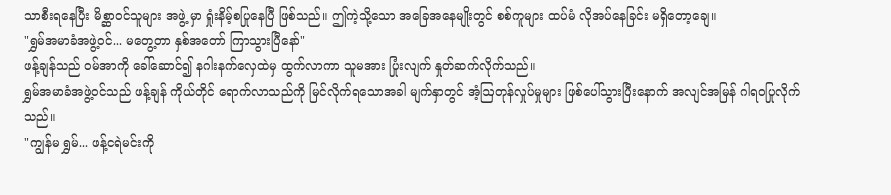သာစီးရနေပြီး မိစ္ဆာဝင်သူများ အဖွဲ့ မှာ ရှုံးနိမ့်စပြုနေပြီ ဖြစ်သည်။ ဤကဲ့သို့သော အခြေအနေမျိုးတွင် စစ်ကူများ ထပ်မံ လိုအပ်နေခြင်း မရှိတော့ချေ။
"ရွှမ်အမာခံအဖွဲ့ဝင်... မတွေ့တာ နှစ်အတော် ကြာသွားပြီနော်"
ဖန့်ချန်သည် ဝမ်အာကို ခေါ်ဆောင်၍ နဂါးနက်လှေထဲမှ ထွက်လာကာ သူမအား ပြုံးလျက် နှုတ်ဆက်လိုက်သည်။
ရွှမ်အမာခံအဖွဲ့ဝင်သည် ဖန့်ချန် ကိုယ်တိုင် ရောက်လာသည်ကို မြင်လိုက်ရသောအခါ မျက်နှာတွင် အံ့ဩတုန်လှုပ်မှုများ ဖြစ်ပေါ်သွားပြီးနောက် အလျင်အမြန် ဂါရဝပြုလိုက်သည်။
"ကျွန်မ ရွှမ်... ဖန့်ငရဲမင်းကို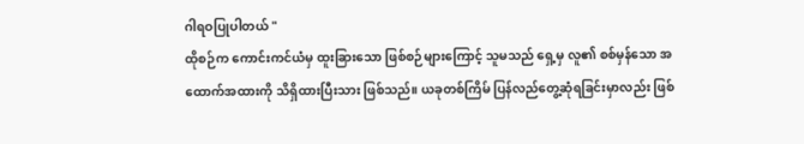ဂါရဝပြုပါတယ် "
ထိုစဉ်က ကောင်းကင်ယံမှ ထူးခြားသော ဖြစ်စဉ်များကြောင့် သူမသည် ရှေ့မှ လူ၏ စစ်မှန်သော အထောက်အထားကို သိရှိထားပြီးသား ဖြစ်သည်။ ယခုတစ်ကြိမ် ပြန်လည်တွေ့ဆုံရခြင်းမှာလည်း ဖြစ်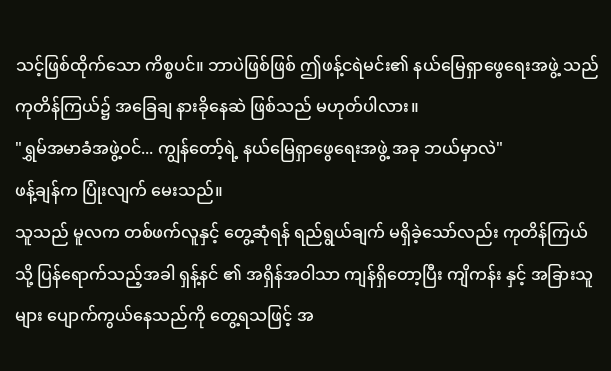သင့်ဖြစ်ထိုက်သော ကိစ္စပင်။ ဘာပဲဖြစ်ဖြစ် ဤဖန့်ငရဲမင်း၏ နယ်မြေရှာဖွေရေးအဖွဲ့ သည် ကုတိန်ကြယ်၌ အခြေချ နားခိုနေဆဲ ဖြစ်သည် မဟုတ်ပါလား။
"ရွှမ်အမာခံအဖွဲ့ဝင်... ကျွန်တော့်ရဲ့ နယ်မြေရှာဖွေရေးအဖွဲ့ အခု ဘယ်မှာလဲ"
ဖန့်ချန်က ပြုံးလျက် မေးသည်။
သူသည် မူလက တစ်ဖက်လူနှင့် တွေ့ဆုံရန် ရည်ရွယ်ချက် မရှိခဲ့သော်လည်း ကုတိန်ကြယ်သို့ ပြန်ရောက်သည့်အခါ ရှန့်နင် ၏ အရှိန်အဝါသာ ကျန်ရှိတော့ပြီး ကျိကန်း နှင့် အခြားသူများ ပျောက်ကွယ်နေသည်ကို တွေ့ရသဖြင့် အ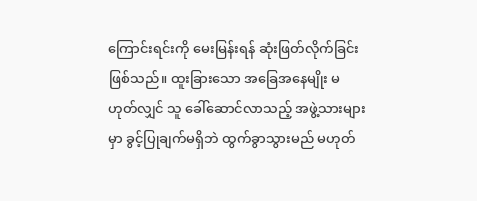ကြောင်းရင်းကို မေးမြန်းရန် ဆုံးဖြတ်လိုက်ခြင်း ဖြစ်သည်။ ထူးခြားသော အခြေအနေမျိုး မဟုတ်လျှင် သူ ခေါ်ဆောင်လာသည့် အဖွဲ့သားများမှာ ခွင့်ပြုချက်မရှိဘဲ ထွက်ခွာသွားမည် မဟုတ်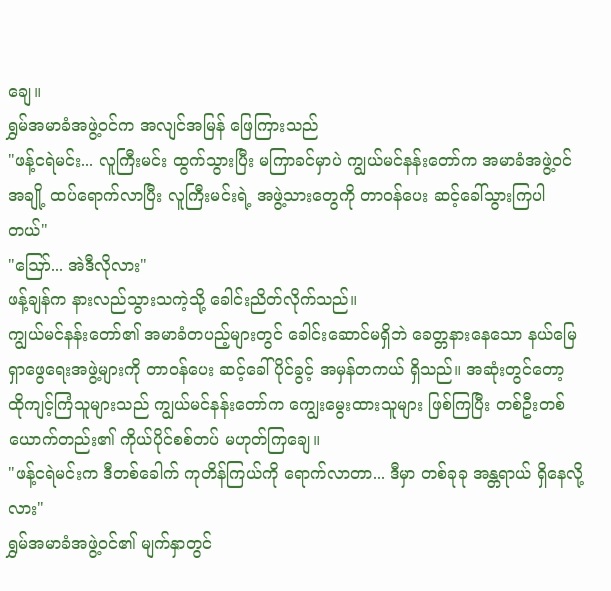ချေ။
ရွှမ်အမာခံအဖွဲ့ဝင်က အလျင်အမြန် ဖြေကြားသည်
"ဖန့်ငရဲမင်း... လူကြီးမင်း ထွက်သွားပြီး မကြာခင်မှာပဲ ကျွယ်မင်နန်းတော်က အမာခံအဖွဲ့ဝင် အချို့ ထပ်ရောက်လာပြီး လူကြီးမင်းရဲ့ အဖွဲ့သားတွေကို တာဝန်ပေး ဆင့်ခေါ်သွားကြပါတယ်"
"ဪ... အဲဒီလိုလား"
ဖန့်ချန်က နားလည်သွားသကဲ့သို့ ခေါင်းညိတ်လိုက်သည်။
ကျွယ်မင်နန်းတော်၏ အမာခံတပည့်များတွင် ခေါင်းဆောင်မရှိဘဲ ခေတ္တနားနေသော နယ်မြေရှာဖွေရေးအဖွဲ့များကို တာဝန်ပေး ဆင့်ခေါ်ပိုင်ခွင့် အမှန်တကယ် ရှိသည်။ အဆုံးတွင်တော့ ထိုကျင့်ကြံသူများသည် ကျွယ်မင်နန်းတော်က ကျွေးမွေးထားသူများ ဖြစ်ကြပြီး တစ်ဦးတစ်ယောက်တည်း၏ ကိုယ်ပိုင်စစ်တပ် မဟုတ်ကြချေ။
"ဖန့်ငရဲမင်းက ဒီတစ်ခေါက် ကုတိန်ကြယ်ကို ရောက်လာတာ... ဒီမှာ တစ်ခုခု အန္တရာယ် ရှိနေလို့လား"
ရွှမ်အမာခံအဖွဲ့ဝင်၏ မျက်နှာတွင်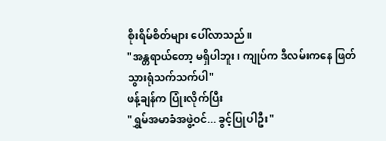စိုးရိမ်စိတ်များ ပေါ်လာသည်။
"အန္တရာယ်တော့ မရှိပါဘူး၊ ကျုပ်က ဒီလမ်းကနေ ဖြတ်သွားရုံသက်သက်ပါ"
ဖန့်ချန်က ပြုံးလိုက်ပြီး
"ရွှမ်အမာခံအဖွဲ့ဝင်... ခွင့်ပြုပါဦး"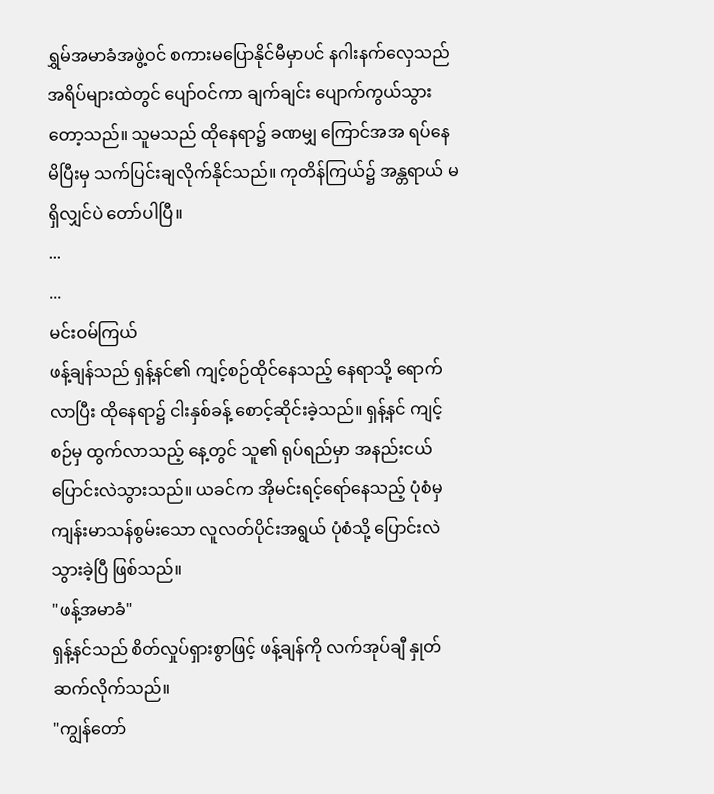ရွှမ်အမာခံအဖွဲ့ဝင် စကားမပြောနိုင်မီမှာပင် နဂါးနက်လှေသည် အရိပ်များထဲတွင် ပျော်ဝင်ကာ ချက်ချင်း ပျောက်ကွယ်သွားတော့သည်။ သူမသည် ထိုနေရာ၌ ခဏမျှ ကြောင်အအ ရပ်နေမိပြီးမှ သက်ပြင်းချလိုက်နိုင်သည်။ ကုတိန်ကြယ်၌ အန္တရာယ် မရှိလျှင်ပဲ တော်ပါပြီ။
...
...
မင်းဝမ်ကြယ်
ဖန့်ချန်သည် ရှန့်နင်၏ ကျင့်စဉ်ထိုင်နေသည့် နေရာသို့ ရောက်လာပြီး ထိုနေရာ၌ ငါးနှစ်ခန့် စောင့်ဆိုင်းခဲ့သည်။ ရှန့်နင် ကျင့်စဉ်မှ ထွက်လာသည့် နေ့တွင် သူ၏ ရုပ်ရည်မှာ အနည်းငယ် ပြောင်းလဲသွားသည်။ ယခင်က အိုမင်းရင့်ရော်နေသည့် ပုံစံမှ ကျန်းမာသန်စွမ်းသော လူလတ်ပိုင်းအရွယ် ပုံစံသို့ ပြောင်းလဲသွားခဲ့ပြီ ဖြစ်သည်။
"ဖန့်အမာခံ"
ရှန့်နင်သည် စိတ်လှုပ်ရှားစွာဖြင့် ဖန့်ချန်ကို လက်အုပ်ချီ နှုတ်ဆက်လိုက်သည်။
"ကျွန်တော်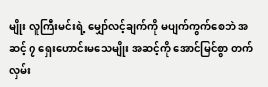မျိုး လူကြီးမင်းရဲ့ မျှော်လင့်ချက်ကို မပျက်ကွက်စေဘဲ အဆင့် ၇ ရှေးဟောင်းမသေမျိုး အဆင့်ကို အောင်မြင်စွာ တက်လှမ်း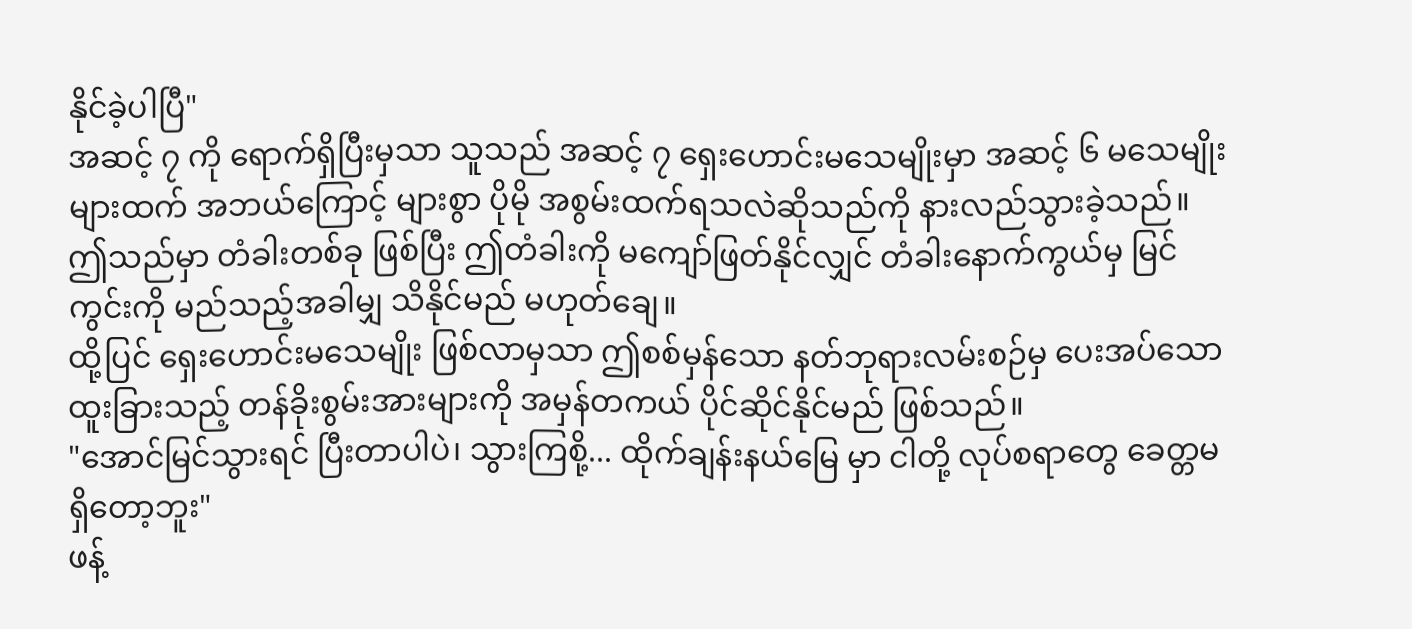နိုင်ခဲ့ပါပြီ"
အဆင့် ၇ ကို ရောက်ရှိပြီးမှသာ သူသည် အဆင့် ၇ ရှေးဟောင်းမသေမျိုးမှာ အဆင့် ၆ မသေမျိုးများထက် အဘယ်ကြောင့် များစွာ ပိုမို အစွမ်းထက်ရသလဲဆိုသည်ကို နားလည်သွားခဲ့သည်။
ဤသည်မှာ တံခါးတစ်ခု ဖြစ်ပြီး ဤတံခါးကို မကျော်ဖြတ်နိုင်လျှင် တံခါးနောက်ကွယ်မှ မြင်ကွင်းကို မည်သည့်အခါမျှ သိနိုင်မည် မဟုတ်ချေ။
ထို့ပြင် ရှေးဟောင်းမသေမျိုး ဖြစ်လာမှသာ ဤစစ်မှန်သော နတ်ဘုရားလမ်းစဉ်မှ ပေးအပ်သော ထူးခြားသည့် တန်ခိုးစွမ်းအားများကို အမှန်တကယ် ပိုင်ဆိုင်နိုင်မည် ဖြစ်သည်။
"အောင်မြင်သွားရင် ပြီးတာပါပဲ၊ သွားကြစို့... ထိုက်ချန်းနယ်မြေ မှာ ငါတို့ လုပ်စရာတွေ ခေတ္တမရှိတော့ဘူး"
ဖန့်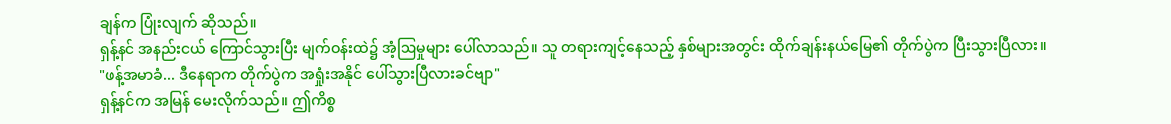ချန်က ပြုံးလျက် ဆိုသည်။
ရှန့်နင် အနည်းငယ် ကြောင်သွားပြီး မျက်ဝန်းထဲ၌ အံ့ဩမှုများ ပေါ်လာသည်။ သူ တရားကျင့်နေသည့် နှစ်များအတွင်း ထိုက်ချန်းနယ်မြေ၏ တိုက်ပွဲက ပြီးသွားပြီလား။
"ဖန့်အမာခံ... ဒီနေရာက တိုက်ပွဲက အရှုံးအနိုင် ပေါ်သွားပြီလားခင်ဗျာ"
ရှန့်နင်က အမြန် မေးလိုက်သည်။ ဤကိစ္စ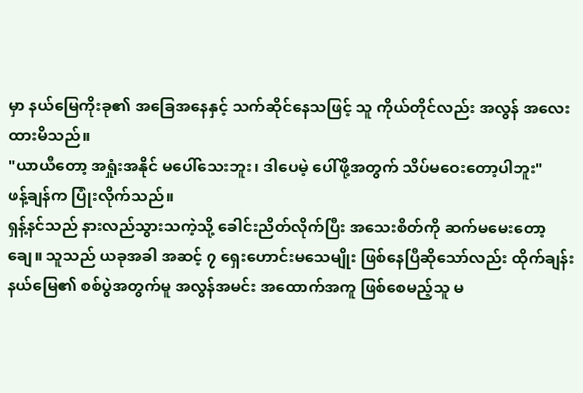မှာ နယ်မြေကိုးခု၏ အခြေအနေနှင့် သက်ဆိုင်နေသဖြင့် သူ ကိုယ်တိုင်လည်း အလွန် အလေးထားမိသည်။
"ယာယီတော့ အရှုံးအနိုင် မပေါ်သေးဘူး၊ ဒါပေမဲ့ ပေါ်ဖို့အတွက် သိပ်မဝေးတော့ပါဘူး"
ဖန့်ချန်က ပြုံးလိုက်သည်။
ရှန့်နင်သည် နားလည်သွားသကဲ့သို့ ခေါင်းညိတ်လိုက်ပြီး အသေးစိတ်ကို ဆက်မမေးတော့ချေ။ သူသည် ယခုအခါ အဆင့် ၇ ရှေးဟောင်းမသေမျိုး ဖြစ်နေပြီဆိုသော်လည်း ထိုက်ချန်းနယ်မြေ၏ စစ်ပွဲအတွက်မူ အလွန်အမင်း အထောက်အကူ ဖြစ်စေမည့်သူ မ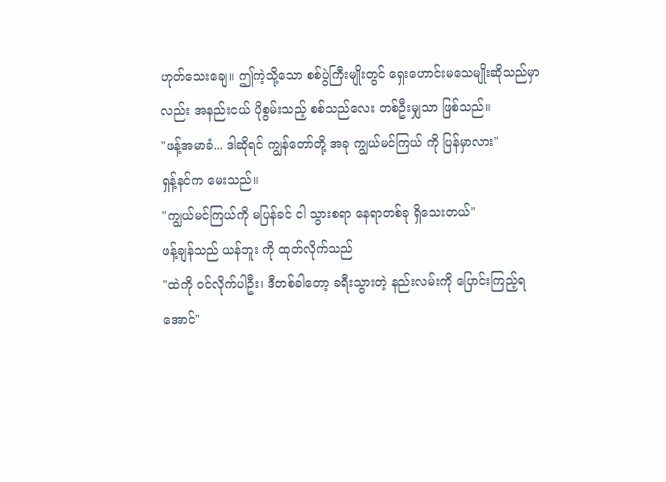ဟုတ်သေးချေ။ ဤကဲ့သို့သော စစ်ပွဲကြီးမျိုးတွင် ရှေးဟောင်းမသေမျိုးဆိုသည်မှာလည်း အနည်းငယ် ပိုစွမ်းသည့် စစ်သည်လေး တစ်ဦးမျှသာ ဖြစ်သည်။
"ဖန့်အမာခံ... ဒါဆိုရင် ကျွန်တော်တို့ အခု ကျွယ်မင်ကြယ် ကို ပြန်မှာလား"
ရှန့်နင်က မေးသည်။
"ကျွယ်မင်ကြယ်ကို မပြန်ခင် ငါ သွားစရာ နေရာတစ်ခု ရှိသေးတယ်"
ဖန့်ချန်သည် ယန်ဘူး ကို ထုတ်လိုက်သည်
"ထဲကို ဝင်လိုက်ပါဦး၊ ဒီတစ်ခါတော့ ခရီးသွားတဲ့ နည်းလမ်းကို ပြောင်းကြည့်ရအောင်"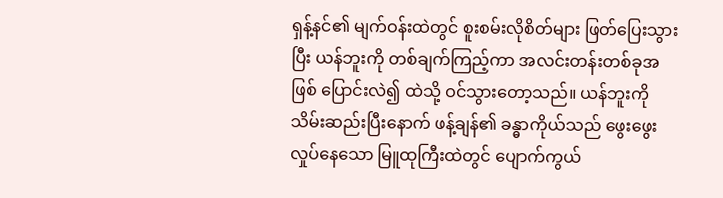ရှန့်နင်၏ မျက်ဝန်းထဲတွင် စူးစမ်းလိုစိတ်များ ဖြတ်ပြေးသွားပြီး ယန်ဘူးကို တစ်ချက်ကြည့်ကာ အလင်းတန်းတစ်ခုအဖြစ် ပြောင်းလဲ၍ ထဲသို့ ဝင်သွားတော့သည်။ ယန်ဘူးကို သိမ်းဆည်းပြီးနောက် ဖန့်ချန်၏ ခန္ဓာကိုယ်သည် ဖွေးဖွေးလှုပ်နေသော မြူထုကြီးထဲတွင် ပျောက်ကွယ်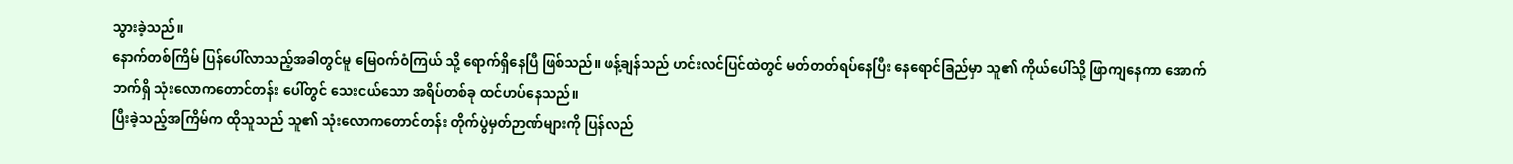သွားခဲ့သည်။
နောက်တစ်ကြိမ် ပြန်ပေါ်လာသည့်အခါတွင်မူ မြေဝက်ဝံကြယ် သို့ ရောက်ရှိနေပြီ ဖြစ်သည်။ ဖန့်ချန်သည် ဟင်းလင်ပြင်ထဲတွင် မတ်တတ်ရပ်နေပြီး နေရောင်ခြည်မှာ သူ၏ ကိုယ်ပေါ်သို့ ဖြာကျနေကာ အောက်ဘက်ရှိ သုံးလောကတောင်တန်း ပေါ်တွင် သေးငယ်သော အရိပ်တစ်ခု ထင်ဟပ်နေသည်။
ပြီးခဲ့သည့်အကြိမ်က ထိုသူသည် သူ၏ သုံးလောကတောင်တန်း တိုက်ပွဲမှတ်ဉာဏ်များကို ပြန်လည်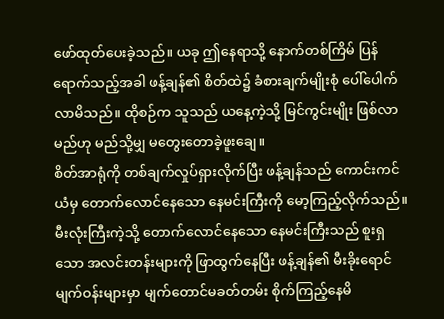ဖော်ထုတ်ပေးခဲ့သည်။ ယခု ဤနေရာသို့ နောက်တစ်ကြိမ် ပြန်ရောက်သည့်အခါ ဖန့်ချန်၏ စိတ်ထဲ၌ ခံစားချက်မျိုးစုံ ပေါ်ပေါက်လာမိသည်။ ထိုစဉ်က သူသည် ယနေ့ကဲ့သို့ မြင်ကွင်းမျိုး ဖြစ်လာမည်ဟု မည်သို့မျှ မတွေးတောခဲ့ဖူးချေ။
စိတ်အာရုံကို တစ်ချက်လှုပ်ရှားလိုက်ပြီး ဖန့်ချန်သည် ကောင်းကင်ယံမှ တောက်လောင်နေသော နေမင်းကြီးကို မော့ကြည့်လိုက်သည်။
မီးလုံးကြီးကဲ့သို့ တောက်လောင်နေသော နေမင်းကြီးသည် စူးရှသော အလင်းတန်းများကို ဖြာထွက်နေပြီး ဖန့်ချန်၏ မီးခိုးရောင် မျက်ဝန်းများမှာ မျက်တောင်မခတ်တမ်း စိုက်ကြည့်နေမိ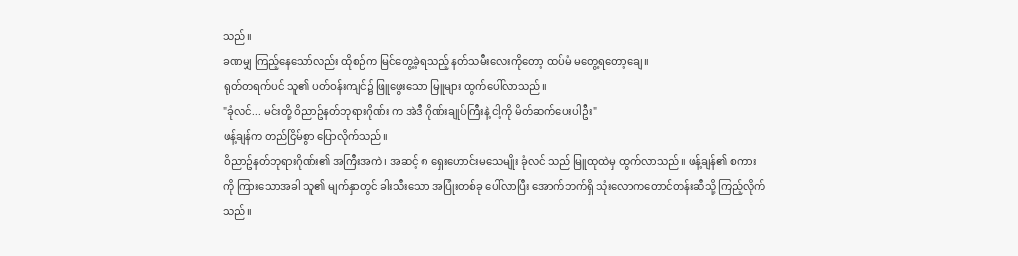သည်။
ခဏမျှ ကြည့်နေသော်လည်း ထိုစဉ်က မြင်တွေ့ခဲ့ရသည့် နတ်သမီးလေးကိုတော့ ထပ်မံ မတွေ့ရတော့ချေ။
ရုတ်တရက်ပင် သူ၏ ပတ်ဝန်းကျင်၌ ဖြူဖွေးသော မြူများ ထွက်ပေါ်လာသည်။
"ခုံလင်... မင်းတို့ ဝိညာဥ်နတ်ဘုရားဂိုဏ်း က အဲဒီ ဂိုဏ်းချုပ်ကြီးနဲ့ ငါ့ကို မိတ်ဆက်ပေးပါဦး"
ဖန့်ချန်က တည်ငြိမ်စွာ ပြောလိုက်သည်။
ဝိညာဥ်နတ်ဘုရားဂိုဏ်း၏ အကြီးအကဲ၊ အဆင့် ၈ ရှေးဟောင်းမသေမျိုး ခုံလင် သည် မြူထုထဲမှ ထွက်လာသည်။ ဖန့်ချန်၏ စကားကို ကြားသောအခါ သူ၏ မျက်နှာတွင် ခါးသီးသော အပြုံးတစ်ခု ပေါ်လာပြီး အောက်ဘက်ရှိ သုံးလောကတောင်တန်းဆီသို့ ကြည့်လိုက်သည်။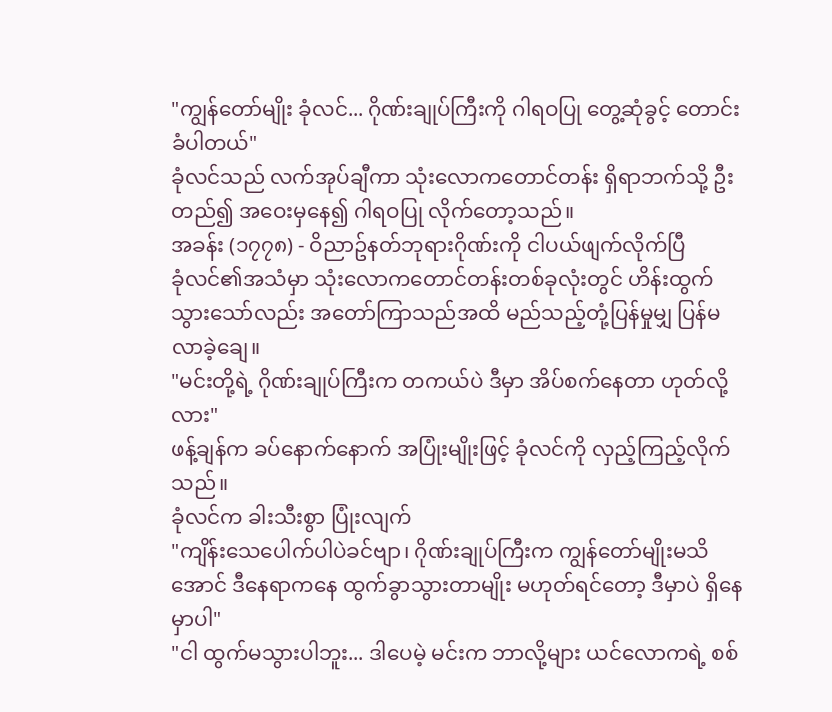"ကျွန်တော်မျိုး ခုံလင်... ဂိုဏ်းချုပ်ကြီးကို ဂါရဝပြု တွေ့ဆုံခွင့် တောင်းခံပါတယ်"
ခုံလင်သည် လက်အုပ်ချီကာ သုံးလောကတောင်တန်း ရှိရာဘက်သို့ ဦးတည်၍ အဝေးမှနေ၍ ဂါရဝပြု လိုက်တော့သည်။
အခန်း (၁၇၇၈) - ဝိညာဥ်နတ်ဘုရားဂိုဏ်းကို ငါပယ်ဖျက်လိုက်ပြီ
ခုံလင်၏အသံမှာ သုံးလောကတောင်တန်းတစ်ခုလုံးတွင် ဟိန်းထွက်သွားသော်လည်း အတော်ကြာသည်အထိ မည်သည့်တုံ့ပြန်မှုမျှ ပြန်မလာခဲ့ချေ။
"မင်းတို့ရဲ့ ဂိုဏ်းချုပ်ကြီးက တကယ်ပဲ ဒီမှာ အိပ်စက်နေတာ ဟုတ်လို့လား"
ဖန့်ချန်က ခပ်နောက်နောက် အပြုံးမျိုးဖြင့် ခုံလင်ကို လှည့်ကြည့်လိုက်သည်။
ခုံလင်က ခါးသီးစွာ ပြုံးလျက်
"ကျိန်းသေပေါက်ပါပဲခင်ဗျာ၊ ဂိုဏ်းချုပ်ကြီးက ကျွန်တော်မျိုးမသိအောင် ဒီနေရာကနေ ထွက်ခွာသွားတာမျိုး မဟုတ်ရင်တော့ ဒီမှာပဲ ရှိနေမှာပါ"
"ငါ ထွက်မသွားပါဘူး... ဒါပေမဲ့ မင်းက ဘာလို့များ ယင်လောကရဲ့ စစ်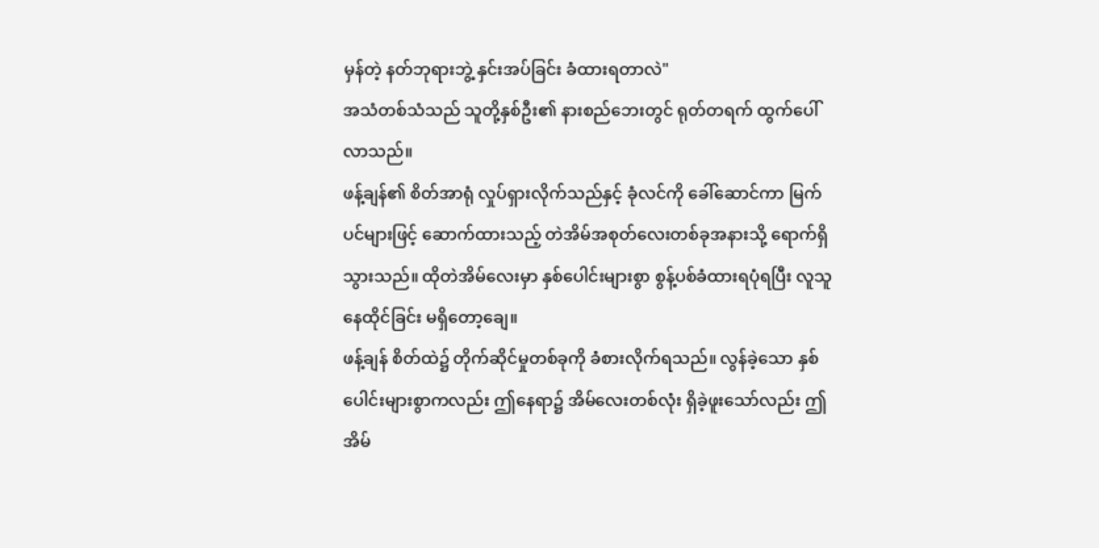မှန်တဲ့ နတ်ဘုရားဘွဲ့ နှင်းအပ်ခြင်း ခံထားရတာလဲ"
အသံတစ်သံသည် သူတို့နှစ်ဦး၏ နားစည်ဘေးတွင် ရုတ်တရက် ထွက်ပေါ်လာသည်။
ဖန့်ချန်၏ စိတ်အာရုံ လှုပ်ရှားလိုက်သည်နှင့် ခုံလင်ကို ခေါ်ဆောင်ကာ မြက်ပင်များဖြင့် ဆောက်ထားသည့် တဲအိမ်အစုတ်လေးတစ်ခုအနားသို့ ရောက်ရှိသွားသည်။ ထိုတဲအိမ်လေးမှာ နှစ်ပေါင်းများစွာ စွန့်ပစ်ခံထားရပုံရပြီး လူသူနေထိုင်ခြင်း မရှိတော့ချေ။
ဖန့်ချန် စိတ်ထဲ၌ တိုက်ဆိုင်မှုတစ်ခုကို ခံစားလိုက်ရသည်။ လွန်ခဲ့သော နှစ်ပေါင်းများစွာကလည်း ဤနေရာ၌ အိမ်လေးတစ်လုံး ရှိခဲ့ဖူးသော်လည်း ဤအိမ်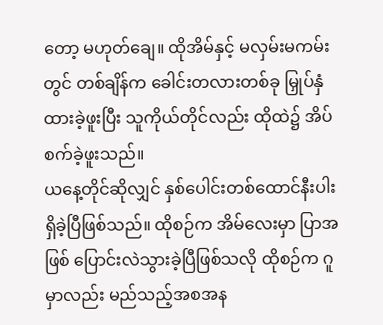တော့ မဟုတ်ချေ။ ထိုအိမ်နှင့် မလှမ်းမကမ်းတွင် တစ်ချိန်က ခေါင်းတလားတစ်ခု မြှုပ်နှံထားခဲ့ဖူးပြီး သူကိုယ်တိုင်လည်း ထိုထဲ၌ အိပ်စက်ခဲ့ဖူးသည်။
ယနေ့တိုင်ဆိုလျှင် နှစ်ပေါင်းတစ်ထောင်နီးပါး ရှိခဲ့ပြီဖြစ်သည်။ ထိုစဉ်က အိမ်လေးမှာ ပြာအဖြစ် ပြောင်းလဲသွားခဲ့ပြီဖြစ်သလို ထိုစဉ်က ဂူမှာလည်း မည်သည့်အစအန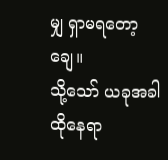မျှ ရှာမရတော့ချေ။
သို့သော် ယခုအခါ ထိုနေရာ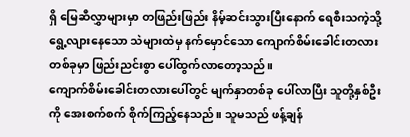ရှိ မြေဆီလွှာများမှာ တဖြည်းဖြည်း နိမ့်ဆင်းသွားပြီးနောက် ရေစီးသကဲ့သို့ ရွေ့လျားနေသော သဲများထဲမှ နက်မှောင်သော ကျောက်စိမ်းခေါင်းတလား တစ်ခုမှာ ဖြည်းညင်းစွာ ပေါ်ထွက်လာတော့သည်။
ကျောက်စိမ်းခေါင်းတလားပေါ်တွင် မျက်နှာတစ်ခု ပေါ်လာပြီး သူတို့နှစ်ဦးကို အေးစက်စက် စိုက်ကြည့်နေသည်။ သူမသည် ဖန့်ချန်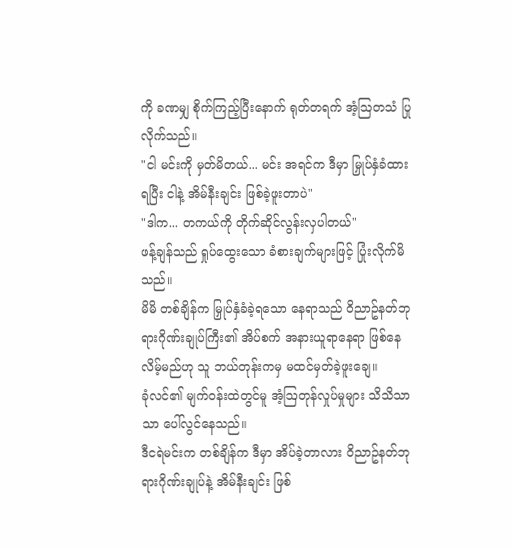ကို ခဏမျှ စိုက်ကြည့်ပြီးနောက် ရုတ်တရက် အံ့ဩတသံ ပြုလိုက်သည်။
"ငါ မင်းကို မှတ်မိတယ်... မင်း အရင်က ဒီမှာ မြှုပ်နှံခံထားရပြီး ငါနဲ့ အိမ်နီးချင်း ဖြစ်ခဲ့ဖူးတာပဲ"
"ဒါက... တကယ်ကို တိုက်ဆိုင်လွန်းလှပါတယ်"
ဖန့်ချန်သည် ရှုပ်ထွေးသော ခံစားချက်များဖြင့် ပြုံးလိုက်မိသည်။
မိမိ တစ်ချိန်က မြှုပ်နှံခံခဲ့ရသော နေရာသည် ဝိညာဥ်နတ်ဘုရားဂိုဏ်းချုပ်ကြီး၏ အိပ်စက် အနားယူရာနေရာ ဖြစ်နေလိမ့်မည်ဟု သူ ဘယ်တုန်းကမှ မထင်မှတ်ခဲ့ဖူးချေ။
ခုံလင်၏ မျက်ဝန်းထဲတွင်မူ အံ့ဩတုန်လှုပ်မှုများ သိသိသာသာ ပေါ်လွင်နေသည်။
ဒီငရဲမင်းက တစ်ချိန်က ဒီမှာ အိပ်ခဲ့တာလား ဝိညာဥ်နတ်ဘုရားဂိုဏ်းချုပ်နဲ့ အိမ်နီးချင်း ဖြစ်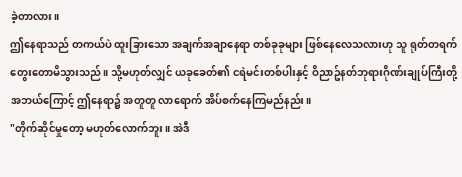ခဲ့တာလား။
ဤနေရာသည် တကယ်ပဲ ထူးခြားသော အချက်အချာနေရာ တစ်ခုခုများ ဖြစ်နေလေသလားဟု သူ ရုတ်တရက် တွေးတောမိသွားသည်။ သို့မဟုတ်လျှင် ယခုခေတ်၏ ငရဲမင်းတစ်ပါးနှင့် ဝိညာဥ်နတ်ဘုရားဂိုဏ်းချုပ်ကြီးတို့ အဘယ်ကြောင့် ဤနေရာ၌ အတူတူ လာရောက် အိပ်စက်နေကြမည်နည်း။
"တိုက်ဆိုင်မှုတော့ မဟုတ်လောက်ဘူး။ အဲဒီ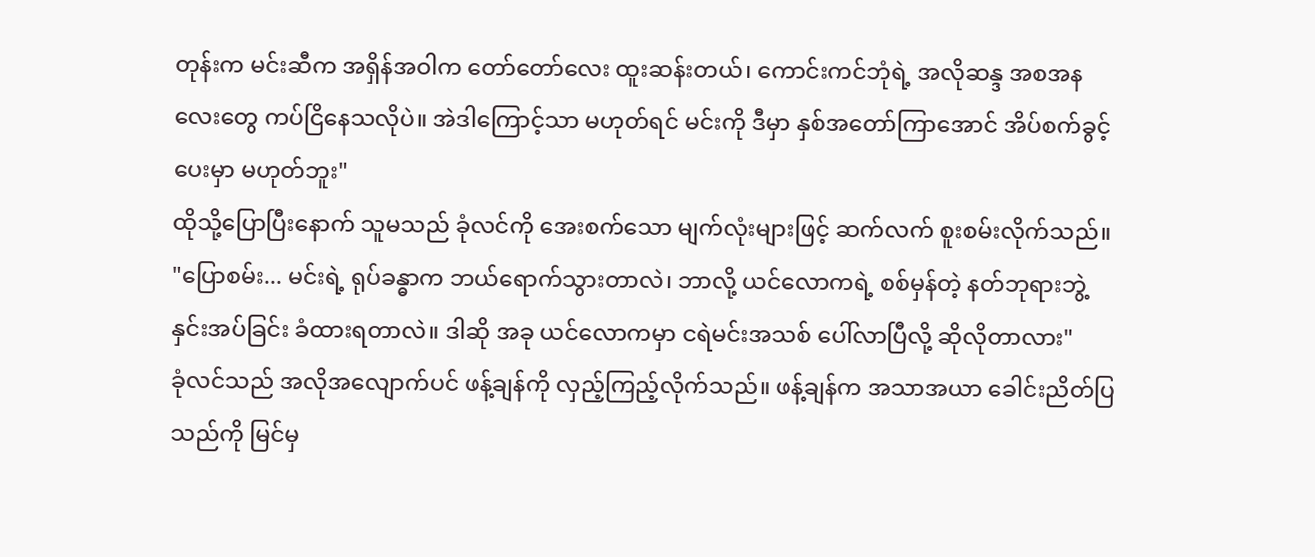တုန်းက မင်းဆီက အရှိန်အဝါက တော်တော်လေး ထူးဆန်းတယ်၊ ကောင်းကင်ဘုံရဲ့ အလိုဆန္ဒ အစအနလေးတွေ ကပ်ငြိနေသလိုပဲ။ အဲဒါကြောင့်သာ မဟုတ်ရင် မင်းကို ဒီမှာ နှစ်အတော်ကြာအောင် အိပ်စက်ခွင့်ပေးမှာ မဟုတ်ဘူး"
ထိုသို့ပြောပြီးနောက် သူမသည် ခုံလင်ကို အေးစက်သော မျက်လုံးများဖြင့် ဆက်လက် စူးစမ်းလိုက်သည်။
"ပြောစမ်း... မင်းရဲ့ ရုပ်ခန္ဓာက ဘယ်ရောက်သွားတာလဲ၊ ဘာလို့ ယင်လောကရဲ့ စစ်မှန်တဲ့ နတ်ဘုရားဘွဲ့ နှင်းအပ်ခြင်း ခံထားရတာလဲ။ ဒါဆို အခု ယင်လောကမှာ ငရဲမင်းအသစ် ပေါ်လာပြီလို့ ဆိုလိုတာလား"
ခုံလင်သည် အလိုအလျောက်ပင် ဖန့်ချန်ကို လှည့်ကြည့်လိုက်သည်။ ဖန့်ချန်က အသာအယာ ခေါင်းညိတ်ပြသည်ကို မြင်မှ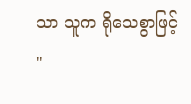သာ သူက ရိုသေစွာဖြင့်
"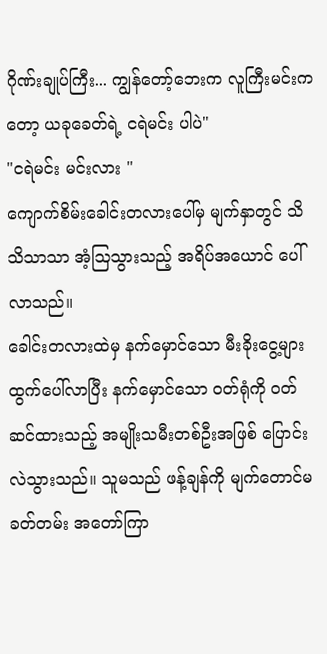ဂိုဏ်းချုပ်ကြီး... ကျွန်တော့်ဘေးက လူကြီးမင်းကတော့ ယခုခေတ်ရဲ့ ငရဲမင်း ပါပဲ"
"ငရဲမင်း မင်းလား "
ကျောက်စိမ်းခေါင်းတလားပေါ်မှ မျက်နှာတွင် သိသိသာသာ အံ့ဩသွားသည့် အရိပ်အယောင် ပေါ်လာသည်။
ခေါင်းတလားထဲမှ နက်မှောင်သော မီးခိုးငွေ့များ ထွက်ပေါ်လာပြီး နက်မှောင်သော ဝတ်ရုံကို ဝတ်ဆင်ထားသည့် အမျိုးသမီးတစ်ဦးအဖြစ် ပြောင်းလဲသွားသည်။ သူမသည် ဖန့်ချန်ကို မျက်တောင်မခတ်တမ်း အတော်ကြာ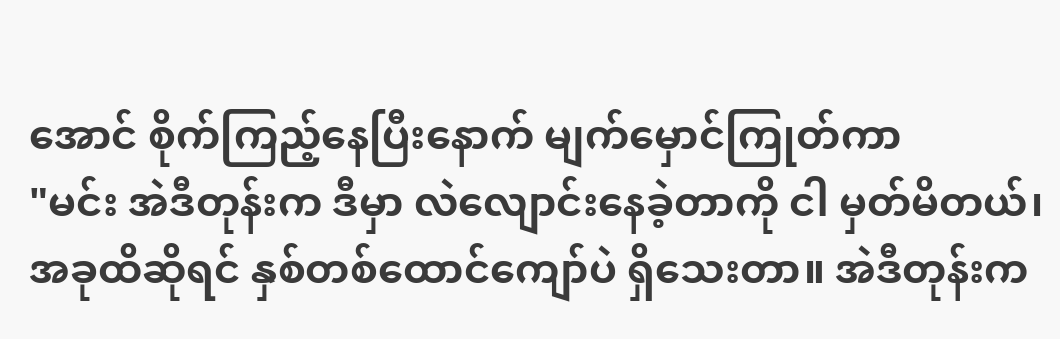အောင် စိုက်ကြည့်နေပြီးနောက် မျက်မှောင်ကြုတ်ကာ
"မင်း အဲဒီတုန်းက ဒီမှာ လဲလျောင်းနေခဲ့တာကို ငါ မှတ်မိတယ်၊ အခုထိဆိုရင် နှစ်တစ်ထောင်ကျော်ပဲ ရှိသေးတာ။ အဲဒီတုန်းက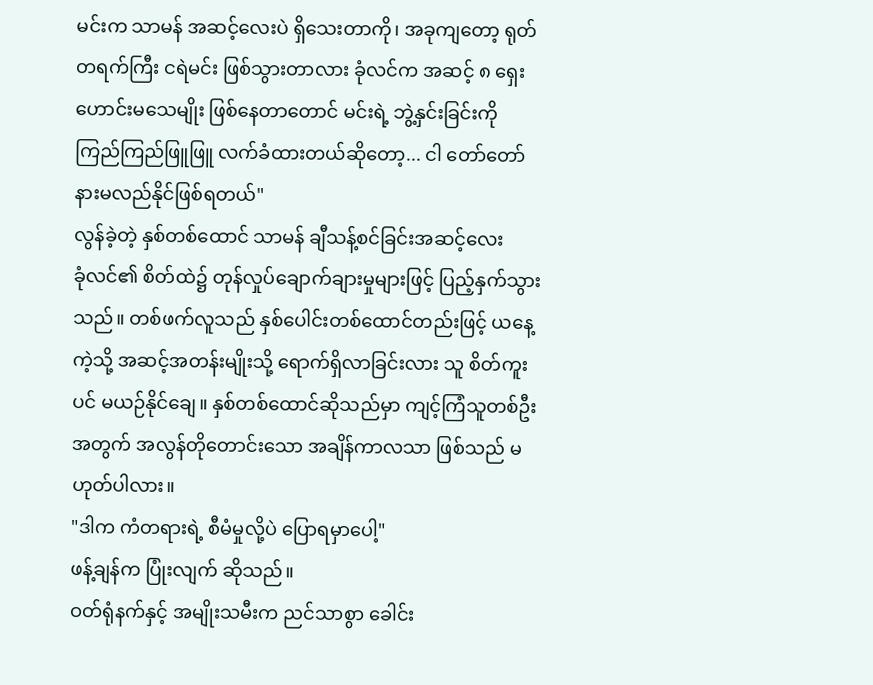မင်းက သာမန် အဆင့်လေးပဲ ရှိသေးတာကို၊ အခုကျတော့ ရုတ်တရက်ကြီး ငရဲမင်း ဖြစ်သွားတာလား ခုံလင်က အဆင့် ၈ ရှေးဟောင်းမသေမျိုး ဖြစ်နေတာတောင် မင်းရဲ့ ဘွဲ့နှင်းခြင်းကို ကြည်ကြည်ဖြူဖြူ လက်ခံထားတယ်ဆိုတော့... ငါ တော်တော် နားမလည်နိုင်ဖြစ်ရတယ်"
လွန်ခဲ့တဲ့ နှစ်တစ်ထောင် သာမန် ချီသန့်စင်ခြင်းအဆင့်လေး
ခုံလင်၏ စိတ်ထဲ၌ တုန်လှုပ်ချောက်ချားမှုများဖြင့် ပြည့်နှက်သွားသည်။ တစ်ဖက်လူသည် နှစ်ပေါင်းတစ်ထောင်တည်းဖြင့် ယနေ့ကဲ့သို့ အဆင့်အတန်းမျိုးသို့ ရောက်ရှိလာခြင်းလား သူ စိတ်ကူးပင် မယဉ်နိုင်ချေ။ နှစ်တစ်ထောင်ဆိုသည်မှာ ကျင့်ကြံသူတစ်ဦးအတွက် အလွန်တိုတောင်းသော အချိန်ကာလသာ ဖြစ်သည် မဟုတ်ပါလား။
"ဒါက ကံတရားရဲ့ စီမံမှုလို့ပဲ ပြောရမှာပေါ့"
ဖန့်ချန်က ပြုံးလျက် ဆိုသည်။
ဝတ်ရုံနက်နှင့် အမျိုးသမီးက ညင်သာစွာ ခေါင်း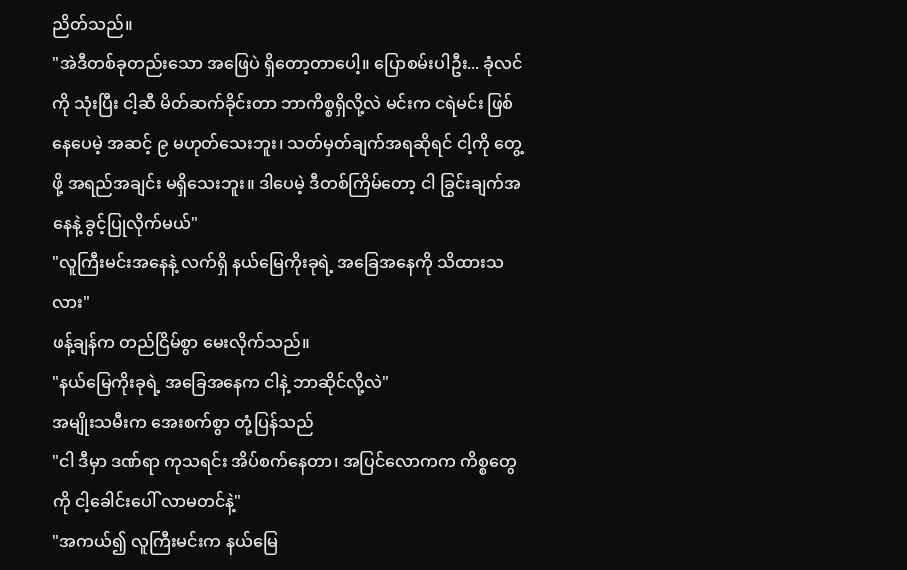ညိတ်သည်။
"အဲဒီတစ်ခုတည်းသော အဖြေပဲ ရှိတော့တာပေါ့။ ပြောစမ်းပါဦး... ခုံလင်ကို သုံးပြီး ငါ့ဆီ မိတ်ဆက်ခိုင်းတာ ဘာကိစ္စရှိလို့လဲ မင်းက ငရဲမင်း ဖြစ်နေပေမဲ့ အဆင့် ၉ မဟုတ်သေးဘူး၊ သတ်မှတ်ချက်အရဆိုရင် ငါ့ကို တွေ့ဖို့ အရည်အချင်း မရှိသေးဘူး။ ဒါပေမဲ့ ဒီတစ်ကြိမ်တော့ ငါ ခြွင်းချက်အနေနဲ့ ခွင့်ပြုလိုက်မယ်"
"လူကြီးမင်းအနေနဲ့ လက်ရှိ နယ်မြေကိုးခုရဲ့ အခြေအနေကို သိထားသလား"
ဖန့်ချန်က တည်ငြိမ်စွာ မေးလိုက်သည်။
"နယ်မြေကိုးခုရဲ့ အခြေအနေက ငါနဲ့ ဘာဆိုင်လို့လဲ"
အမျိုးသမီးက အေးစက်စွာ တုံ့ပြန်သည်
"ငါ ဒီမှာ ဒဏ်ရာ ကုသရင်း အိပ်စက်နေတာ၊ အပြင်လောကက ကိစ္စတွေကို ငါ့ခေါင်းပေါ် လာမတင်နဲ့"
"အကယ်၍ လူကြီးမင်းက နယ်မြေ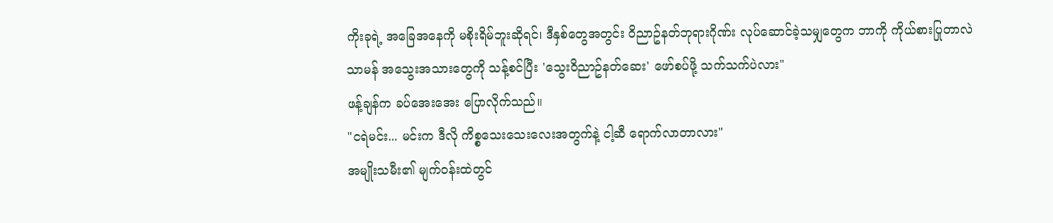ကိုးခုရဲ့ အခြေအနေကို မစိုးရိမ်ဘူးဆိုရင်၊ ဒီနှစ်တွေအတွင်း ဝိညာဥ်နတ်ဘုရားဂိုဏ်း လုပ်ဆောင်ခဲ့သမျှတွေက ဘာကို ကိုယ်စားပြုတာလဲ သာမန် အသွေးအသားတွေကို သန့်စင်ပြီး 'သွေးဝိညာဥ်နတ်ဆေး' ဖော်စပ်ဖို့ သက်သက်ပဲလား"
ဖန့်ချန်က ခပ်အေးအေး ပြောလိုက်သည်။
"ငရဲမင်း... မင်းက ဒီလို ကိစ္စသေးသေးလေးအတွက်နဲ့ ငါ့ဆီ ရောက်လာတာလား"
အမျိုးသမီး၏ မျက်ဝန်းထဲတွင်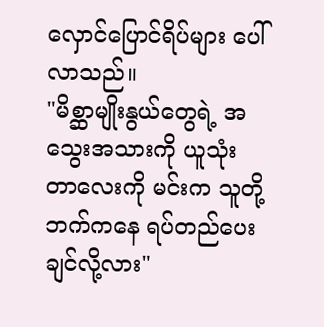လှောင်ပြောင်ရိပ်များ ပေါ်လာသည်။
"မိစ္ဆာမျိုးနွယ်တွေရဲ့ အသွေးအသားကို ယူသုံးတာလေးကို မင်းက သူတို့ဘက်ကနေ ရပ်တည်ပေးချင်လို့လား"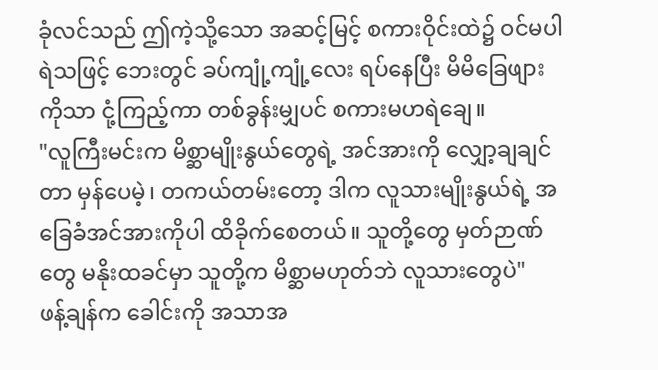ခုံလင်သည် ဤကဲ့သို့သော အဆင့်မြင့် စကားဝိုင်းထဲ၌ ဝင်မပါရဲသဖြင့် ဘေးတွင် ခပ်ကျုံ့ကျုံ့လေး ရပ်နေပြီး မိမိခြေဖျားကိုသာ ငုံ့ကြည့်ကာ တစ်ခွန်းမျှပင် စကားမဟရဲချေ။
"လူကြီးမင်းက မိစ္ဆာမျိုးနွယ်တွေရဲ့ အင်အားကို လျှော့ချချင်တာ မှန်ပေမဲ့၊ တကယ်တမ်းတော့ ဒါက လူသားမျိုးနွယ်ရဲ့ အခြေခံအင်အားကိုပါ ထိခိုက်စေတယ်။ သူတို့တွေ မှတ်ဉာဏ်တွေ မနိုးထခင်မှာ သူတို့က မိစ္ဆာမဟုတ်ဘဲ လူသားတွေပဲ"
ဖန့်ချန်က ခေါင်းကို အသာအ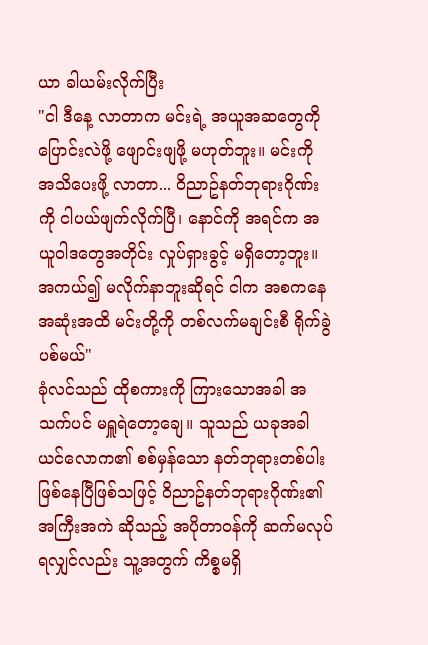ယာ ခါယမ်းလိုက်ပြီး
"ငါ ဒီနေ့ လာတာက မင်းရဲ့ အယူအဆတွေကို ပြောင်းလဲဖို့ ဖျောင်းဖျဖို့ မဟုတ်ဘူး။ မင်းကို အသိပေးဖို့ လာတာ... ဝိညာဥ်နတ်ဘုရားဂိုဏ်းကို ငါပယ်ဖျက်လိုက်ပြီ၊ နောင်ကို အရင်က အယူဝါဒတွေအတိုင်း လှုပ်ရှားခွင့် မရှိတော့ဘူး။ အကယ်၍ မလိုက်နာဘူးဆိုရင် ငါက အစကနေ အဆုံးအထိ မင်းတို့ကို တစ်လက်မချင်းစီ ရိုက်ခွဲပစ်မယ်"
ခုံလင်သည် ထိုစကားကို ကြားသောအခါ အသက်ပင် မရှူရဲတော့ချေ။ သူသည် ယခုအခါ ယင်လောက၏ စစ်မှန်သော နတ်ဘုရားတစ်ပါး ဖြစ်နေပြီဖြစ်သဖြင့် ဝိညာဥ်နတ်ဘုရားဂိုဏ်း၏ အကြီးအကဲ ဆိုသည့် အပိုတာဝန်ကို ဆက်မလုပ်ရလျှင်လည်း သူ့အတွက် ကိစ္စမရှိ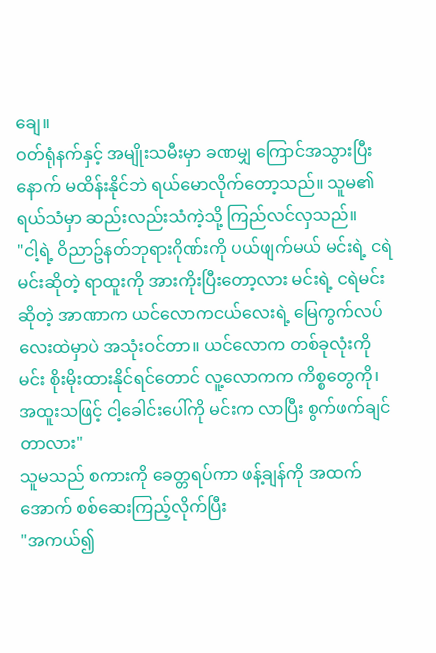ချေ။
ဝတ်ရုံနက်နှင့် အမျိုးသမီးမှာ ခဏမျှ ကြောင်အသွားပြီးနောက် မထိန်းနိုင်ဘဲ ရယ်မောလိုက်တော့သည်။ သူမ၏ ရယ်သံမှာ ဆည်းလည်းသံကဲ့သို့ ကြည်လင်လှသည်။
"ငါ့ရဲ့ ဝိညာဥ်နတ်ဘုရားဂိုဏ်းကို ပယ်ဖျက်မယ် မင်းရဲ့ ငရဲမင်းဆိုတဲ့ ရာထူးကို အားကိုးပြီးတော့လား မင်းရဲ့ ငရဲမင်းဆိုတဲ့ အာဏာက ယင်လောကငယ်လေးရဲ့ မြေကွက်လပ်လေးထဲမှာပဲ အသုံးဝင်တာ။ ယင်လောက တစ်ခုလုံးကို မင်း စိုးမိုးထားနိုင်ရင်တောင် လူ့လောကက ကိစ္စတွေကို၊ အထူးသဖြင့် ငါ့ခေါင်းပေါ်ကို မင်းက လာပြီး စွက်ဖက်ချင်တာလား"
သူမသည် စကားကို ခေတ္တရပ်ကာ ဖန့်ချန်ကို အထက်အောက် စစ်ဆေးကြည့်လိုက်ပြီး
"အကယ်၍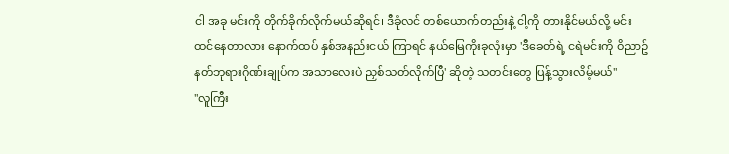ငါ အခု မင်းကို တိုက်ခိုက်လိုက်မယ်ဆိုရင်၊ ဒီခုံလင် တစ်ယောက်တည်းနဲ့ ငါ့ကို တားနိုင်မယ်လို့ မင်း ထင်နေတာလား နောက်ထပ် နှစ်အနည်းငယ် ကြာရင် နယ်မြေကိုးခုလုံးမှာ 'ဒီခေတ်ရဲ့ ငရဲမင်းကို ဝိညာဥ်နတ်ဘုရားဂိုဏ်းချုပ်က အသာလေးပဲ ညှစ်သတ်လိုက်ပြီ' ဆိုတဲ့ သတင်းတွေ ပြန့်သွားလိမ့်မယ်"
"လူကြီး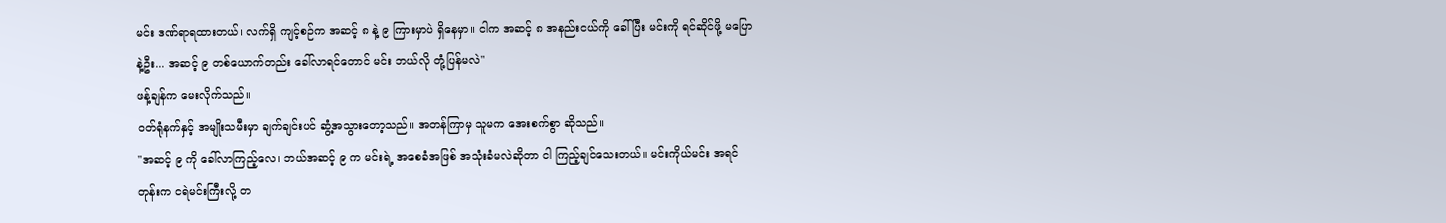မင်း ဒဏ်ရာရထားတယ်၊ လက်ရှိ ကျင့်စဉ်က အဆင့် ၈ နဲ့ ၉ ကြားမှာပဲ ရှိနေမှာ။ ငါက အဆင့် ၈ အနည်းငယ်ကို ခေါ်ပြီး မင်းကို ရင်ဆိုင်ဖို့ မပြောနဲ့ဦး... အဆင့် ၉ တစ်ယောက်တည်း ခေါ်လာရင်တောင် မင်း ဘယ်လို တုံ့ပြန်မလဲ"
ဖန့်ချန်က မေးလိုက်သည်။
ဝတ်ရုံနက်နှင့် အမျိုးသမီးမှာ ချက်ချင်းပင် ဆွံ့အသွားတော့သည်။ အတန်ကြာမှ သူမက အေးစက်စွာ ဆိုသည်။
"အဆင့် ၉ ကို ခေါ်လာကြည့်လေ၊ ဘယ်အဆင့် ၉ က မင်းရဲ့ အစေခံအဖြစ် အသုံးခံမလဲဆိုတာ ငါ ကြည့်ချင်သေးတယ်။ မင်းကိုယ်မင်း အရင်တုန်းက ငရဲမင်းကြီးလို့ တ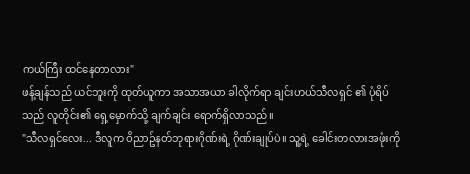ကယ်ကြီး ထင်နေတာလား"
ဖန့်ချန်သည် ယင်ဘူးကို ထုတ်ယူကာ အသာအယာ ခါလိုက်ရာ ချင်းဟယ်သီလရှင် ၏ ပုံရိပ်သည် လူတိုင်း၏ ရှေ့မှောက်သို့ ချက်ချင်း ရောက်ရှိလာသည်။
"သီလရှင်လေး... ဒီလူက ဝိညာဥ်နတ်ဘုရားဂိုဏ်းရဲ့ ဂိုဏ်းချုပ်ပဲ။ သူ့ရဲ့ ခေါင်းတလားအဖုံးကို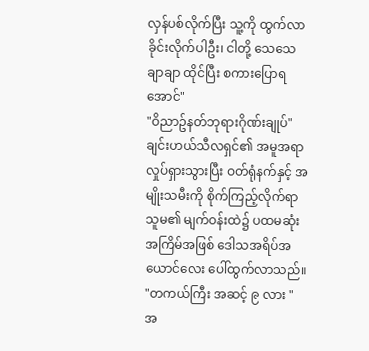လှန်ပစ်လိုက်ပြီး သူ့ကို ထွက်လာခိုင်းလိုက်ပါဦး၊ ငါတို့ သေသေချာချာ ထိုင်ပြီး စကားပြောရအောင်"
"ဝိညာဥ်နတ်ဘုရားဂိုဏ်းချုပ်"
ချင်းဟယ်သီလရှင်၏ အမူအရာ လှုပ်ရှားသွားပြီး ဝတ်ရုံနက်နှင့် အမျိုးသမီးကို စိုက်ကြည့်လိုက်ရာ သူမ၏ မျက်ဝန်းထဲ၌ ပထမဆုံးအကြိမ်အဖြစ် ဒေါသအရိပ်အယောင်လေး ပေါ်ထွက်လာသည်။
"တကယ်ကြီး အဆင့် ၉ လား "
အ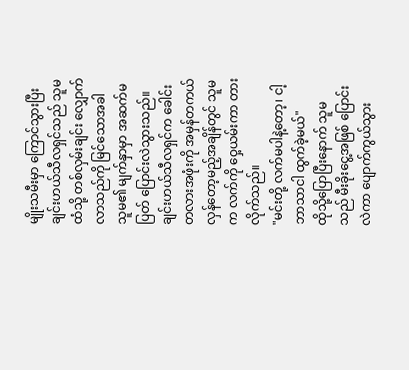မျိုးသမီးမှာ ကြောင်သွားပြီး ချင်းဟယ်သီလရှင်သည် သူမထံသို့ တစ်လှမ်းချင်း လျှောက်လာသည်ကို မြင်သောအခါ သူမ၏ မျက်နှာမှာ အဆက်မပြတ် ပြောင်းလဲသွားသည်။ ချင်းဟယ်သီလရှင်က ခေါင်းတလားအဖုံးကို အမှန်တကယ် လှန်တော့မည့်အချိန်တွင် သူမက လက်ကို ဝှေ့ယမ်းကာ တားလိုက်သည်။
"မင်းတို့ လက်မပါနဲ့တော့၊ ငါ့ဘာသာငါ ထွက်ခဲ့မယ်"
ထိုသို့ပြောပြီးနောက် သူမသည် မီးခိုးငွေ့အဖြစ် ပြောင်းလဲကာ ပျောက်ကွယ်သွား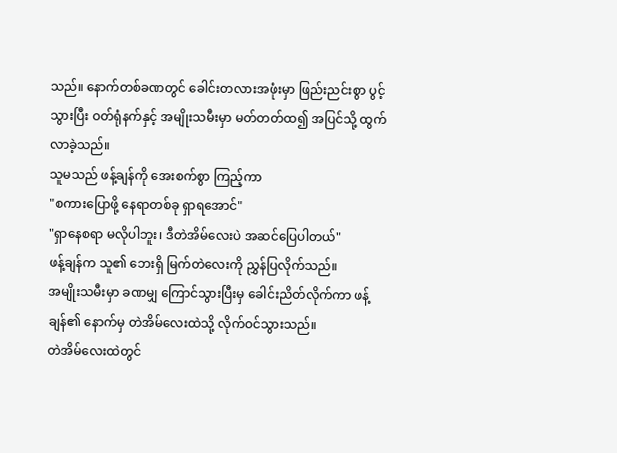သည်။ နောက်တစ်ခဏတွင် ခေါင်းတလားအဖုံးမှာ ဖြည်းညင်းစွာ ပွင့်သွားပြီး ဝတ်ရုံနက်နှင့် အမျိုးသမီးမှာ မတ်တတ်ထ၍ အပြင်သို့ ထွက်လာခဲ့သည်။
သူမသည် ဖန့်ချန်ကို အေးစက်စွာ ကြည့်ကာ
"စကားပြောဖို့ နေရာတစ်ခု ရှာရအောင်"
"ရှာနေစရာ မလိုပါဘူး၊ ဒီတဲအိမ်လေးပဲ အဆင်ပြေပါတယ်"
ဖန့်ချန်က သူ၏ ဘေးရှိ မြက်တဲလေးကို ညွှန်ပြလိုက်သည်။
အမျိုးသမီးမှာ ခဏမျှ ကြောင်သွားပြီးမှ ခေါင်းညိတ်လိုက်ကာ ဖန့်ချန်၏ နောက်မှ တဲအိမ်လေးထဲသို့ လိုက်ဝင်သွားသည်။
တဲအိမ်လေးထဲတွင်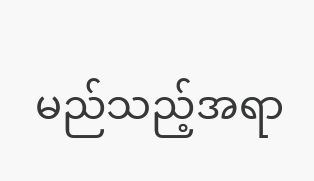မည်သည့်အရာ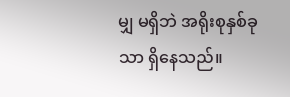မျှ မရှိဘဲ အရိုးစုနှစ်ခုသာ ရှိနေသည်။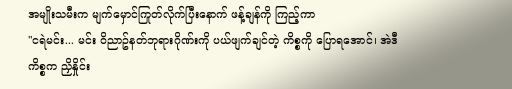အမျိုးသမီးက မျက်မှောင်ကြုတ်လိုက်ပြီးနောက် ဖန့်ချန်ကို ကြည့်ကာ
"ငရဲမင်း... မင်း ဝိညာဥ်နတ်ဘုရားဂိုဏ်းကို ပယ်ဖျက်ချင်တဲ့ ကိစ္စကို ပြောရအောင်၊ အဲဒီကိစ္စက ညှိနှိုင်း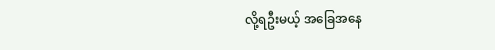လို့ရဦးမယ့် အခြေအနေ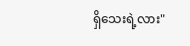ရှိသေးရဲ့လား"